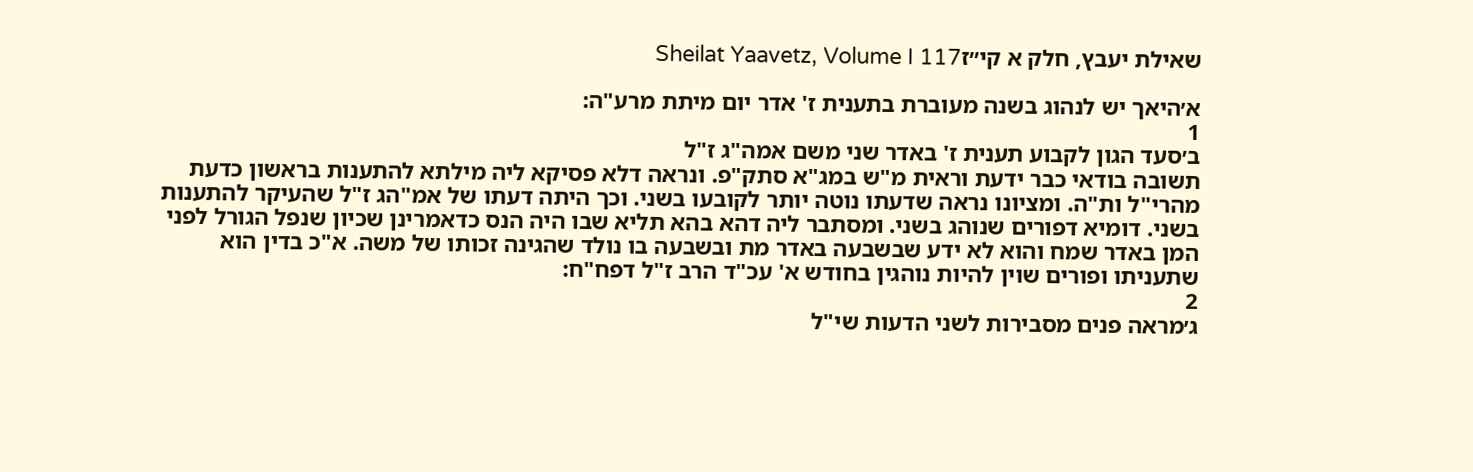שאילת יעבץ, חלק א קי״זSheilat Yaavetz, Volume I 117

א׳היאך יש לנהוג בשנה מעוברת בתענית ז' אדר יום מיתת מרע"ה:
1
ב׳סעד הגון לקבוע תענית ז' באדר שני משם אמה"ג ז"ל
תשובה בודאי כבר ידעת וראית מ"ש במג"א סתק"פ. ונראה דלא פסיקא ליה מילתא להתענות בראשון כדעת מהרי"ל ות"ה. ומציונו נראה שדעתו נוטה יותר לקובעו בשני. וכך היתה דעתו של אמ"הג ז"ל שהעיקר להתענות בשני. דומיא דפורים שנוהג בשני. ומסתבר ליה דהא בהא תליא שבו היה הנס כדאמרינן שכיון שנפל הגורל לפני המן באדר שמח והוא לא ידע שבשבעה באדר מת ובשבעה בו נולד שהגינה זכותו של משה. א"כ בדין הוא שתעניתו ופורים שוין להיות נוהגין בחודש א' עכ"ד הרב ז"ל דפח"ח:
2
ג׳מראה פנים מסבירות לשני הדעות שי"ל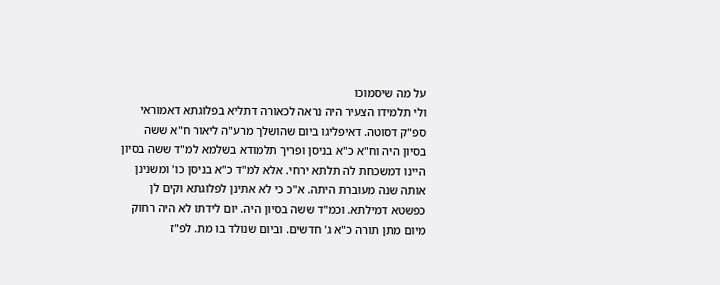על מה שיסמוכו
ולי תלמידו הצעיר היה נראה לכאורה דתליא בפלוגתא דאמוראי ספ"ק דסוטה. דאיפליגו ביום שהושלך מרע"ה ליאור ח"א ששה בסיון היה וח"א כ"א בניסן ופריך תלמודא בשלמא למ"ד ששה בסיון היינו דמשכחת לה תלתא ירחי. אלא למ"ד כ"א בניסן כו' ומשנינן אותה שנה מעוברת היתה. א"כ כי לא אתינן לפלוגתא וקים לן כפשטא דמילתא. וכמ"ד ששה בסיון היה. יום לידתו לא היה רחוק מיום מתן תורה כ"א ג' חדשים. וביום שנולד בו מת. לפ"ז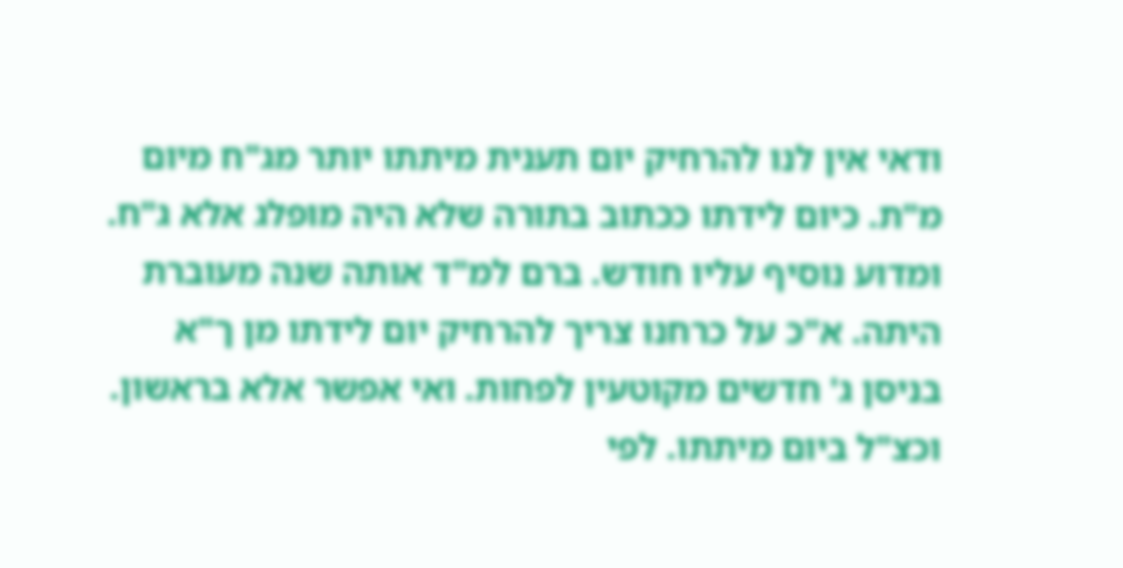ודאי אין לנו להרחיק יום תענית מיתתו יותר מג"ח מיום מ"ת. כיום לידתו ככתוב בתורה שלא היה מופלג אלא ג"ח. ומדוע נוסיף עליו חודש. ברם למ"ד אותה שנה מעוברת היתה. א"כ על כרחנו צריך להרחיק יום לידתו מן ך"א בניסן ג' חדשים מקוטעין לפחות. ואי אפשר אלא בראשון. וכצ"ל ביום מיתתו. לפי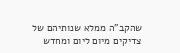שהקב"ה ממלא שנותיהם של צדיקים מיום ליום ומחדש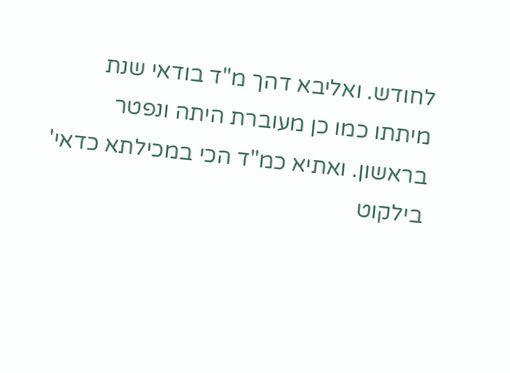לחודש. ואליבא דהך מ"ד בודאי שנת מיתתו כמו כן מעוברת היתה ונפטר בראשון. ואתיא כמ"ד הכי במכילתא כדאי' בילקוט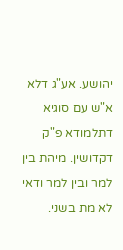יהושע. אע"ג דלא א"ש עם סוגיא דתלמודא פ"ק דקדושין. מיהת בין למר ובין למר ודאי לא מת בשני.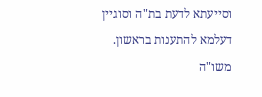וסייעתא לדעת בת"ה וסוגיין דעלמא להתענות בראשון. משו"ה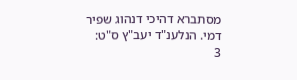מסתברא דהיכי דנהוג שפיר דמי. הנלענ"ד יעב"ץ ס"ט:
3